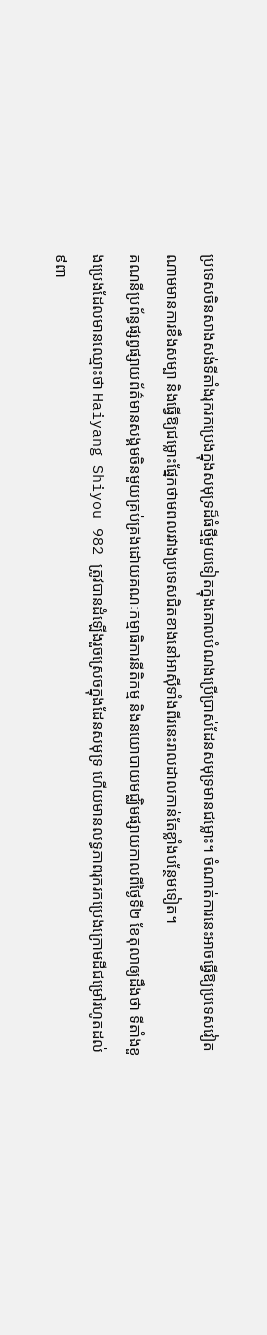ប្រទេសចិនសាងសង់ទីតាំងរុករកប្រេងក្នុងសមុទ្រដ៏ធំថ្មីមួយទៀតក្នុងគោលបំណងប្រើប្រាស់ដែនសមុទ្រមានជម្លោះ។ ចំណាត់ការនេះអាចធ្វើឱ្យប្រទេសវៀតណាមមានការខឹងសម្បា និងធ្វើឱ្យជម្លោះផ្នែកថាមពលរវាងប្រទេសជិតខាងនៅអាស៊ីទាំងពីរនេះរាលដាលកាន់តែខ្លាំងបន្ថែមទៀត។
គណនីប្រព័ន្ធផ្សព្វផ្សាយព័ត៌មានសង្គមចិនមួយគ្រប់គ្រងដោយគណៈកម្មាធិការនីតិកម្ម និងនយោបាយមជ្ឈិមផ្សាយកាលពីថ្ងៃទី២ ខែតុលាឲ្យដឹងថា ទីតាំងខួងប្រេងដែលមានឈ្មោះថា Haiyang Shiyou 982 ត្រូវបានដំឡើងរួចស្រេចក្នុងដែនសមុទ្រ ហើយមានលទ្ធភាពរុករកប្រេងក្រោមដីជម្រៅរហូតដល់៩ពា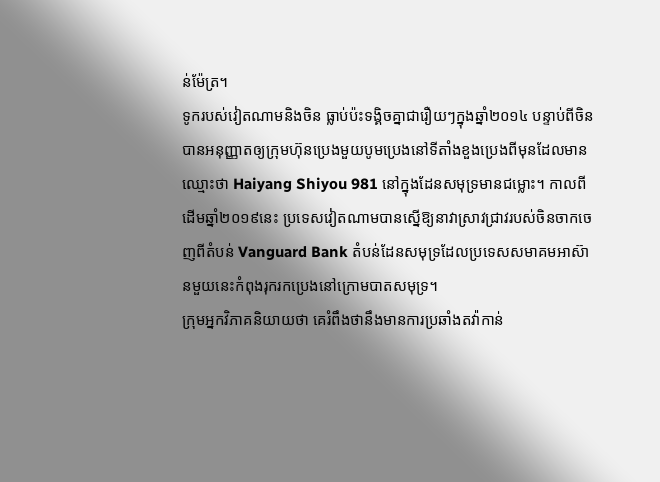ន់ម៉ែត្រ។
ទូករបស់វៀតណាមនិងចិន ធ្លាប់ប៉ះទង្គិចគ្នាជារឿយៗក្នុងឆ្នាំ២០១៤ បន្ទាប់ពីចិនបានអនុញ្ញាតឲ្យក្រុមហ៊ុនប្រេងមួយបូមប្រេងនៅទីតាំងខួងប្រេងពីមុនដែលមានឈ្មោះថា Haiyang Shiyou 981 នៅក្នុងដែនសមុទ្រមានជម្លោះ។ កាលពីដើមឆ្នាំ២០១៩នេះ ប្រទេសវៀតណាមបានស្នើឱ្យនាវាស្រាវជ្រាវរបស់ចិនចាកចេញពីតំបន់ Vanguard Bank តំបន់ដែនសមុទ្រដែលប្រទេសសមាគមអាស៊ានមួយនេះកំពុងរុករកប្រេងនៅក្រោមបាតសមុទ្រ។
ក្រុមអ្នកវិភាគនិយាយថា គេរំពឹងថានឹងមានការប្រឆាំងតវ៉ាកាន់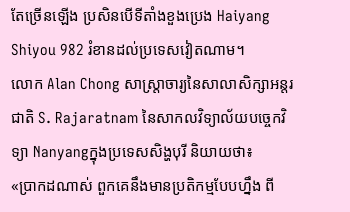តែច្រើនឡើង ប្រសិនបើទីតាំងខួងប្រេង Haiyang Shiyou 982 រំខានដល់ប្រទេសវៀតណាម។
លោក Alan Chong សាស្ត្រាចារ្យនៃសាលាសិក្សាអន្តរជាតិ S. Rajaratnam នៃសាកលវិទ្យាល័យបច្ចេកវិទ្យា Nanyangក្នុងប្រទេសសិង្ហបុរី និយាយថា៖
«ប្រាកដណាស់ ពួកគេនឹងមានប្រតិកម្មបែបហ្នឹង ពី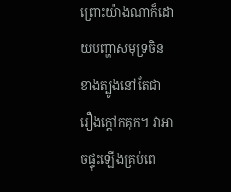ព្រោះយ៉ាងណាក៏ដោយបញ្ហាសមុទ្រចិនខាងត្បូងនៅតែជារឿងក្តៅកគុក។ វាអាចផ្ទុះឡើងគ្រប់ពេ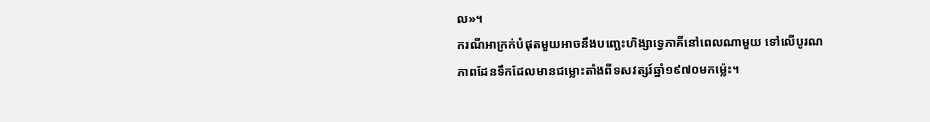ល»។
ករណីអាក្រក់បំផុតមួយអាចនឹងបញ្ឆេះហិង្សាទ្វេភាគីនៅពេលណាមួយ ទៅលើបូរណភាពដែនទឹកដែលមានជម្លោះតាំងពីទសវត្សរ៍ឆ្នាំ១៩៧០មកម៉្លេះ។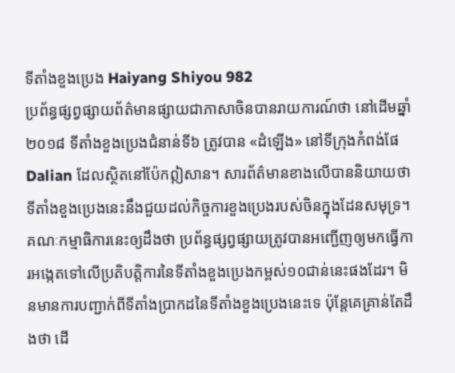ទីតាំងខួងប្រេង Haiyang Shiyou 982
ប្រព័ន្ធផ្សព្វផ្សាយព័ត៌មានផ្សាយជាភាសាចិនបានរាយការណ៍ថា នៅដើមឆ្នាំ២០១៨ ទីតាំងខួងប្រេងជំនាន់ទី៦ ត្រូវបាន «ដំឡើង» នៅទីក្រុងកំពង់ផែ Dalian ដែលស្ថិតនៅប៉ែកឦសាន។ សារព័ត៌មានខាងលើបាននិយាយថា ទីតាំងខួងប្រេងនេះនឹងជួយដល់កិច្ចការខួងប្រេងរបស់ចិនក្នុងដែនសមុទ្រ។
គណៈកម្មាធិការនេះឲ្យដឹងថា ប្រព័ន្ធផ្សព្វផ្សាយត្រូវបានអញ្ជើញឲ្យមកធ្វើការអង្កេតទៅលើប្រតិបត្តិការនៃទីតាំងខួងប្រេងកម្ពស់១០ជាន់នេះផងដែរ។ មិនមានការបញ្ជាក់ពីទីតាំងប្រាកដនៃទីតាំងខួងប្រេងនេះទេ ប៉ុន្តែគេគ្រាន់តែដឹងថា ដើ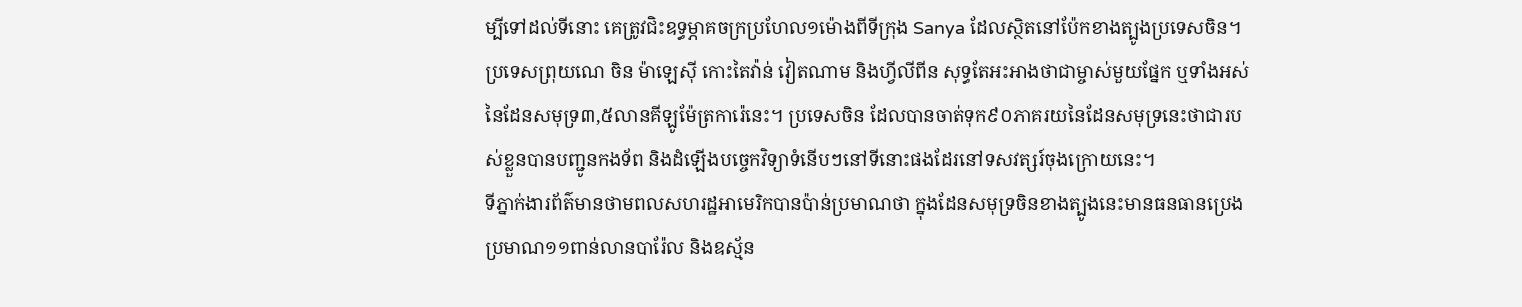ម្បីទៅដល់ទីនោះ គេត្រូវជិះឧទ្ធម្ភាគចក្រប្រហែល១ម៉ោងពីទីក្រុង Sanya ដែលស្ថិតនៅប៉ែកខាងត្បូងប្រទេសចិន។
ប្រទេសព្រុយណេ ចិន ម៉ាឡេស៊ី កោះតៃវ៉ាន់ វៀតណាម និងហ្វីលីពីន សុទ្ធតែអះអាងថាជាម្ចាស់មួយផ្នែក ឬទាំងអស់នៃដែនសមុទ្រ៣,៥លានគីឡូម៉ែត្រការ៉េនេះ។ ប្រទេសចិន ដែលបានចាត់ទុក៩០ភាគរយនៃដែនសមុទ្រនេះថាជារបស់ខ្លួនបានបញ្ជូនកងទ័ព និងដំឡើងបច្ចេកវិទ្យាទំនើបៗនៅទីនោះផងដែរនៅទសវត្សរ៍ចុងក្រោយនេះ។
ទីភ្នាក់ងារព័ត៌មានថាមពលសហរដ្ឋអាមេរិកបានប៉ាន់ប្រមាណថា ក្នុងដែនសមុទ្រចិនខាងត្បូងនេះមានធនធានប្រេងប្រមាណ១១ពាន់លានបារ៉ែល និងឧស្ម័ន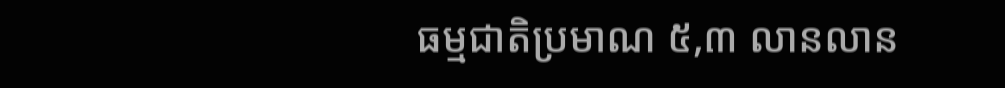ធម្មជាតិប្រមាណ ៥,៣ លានលាន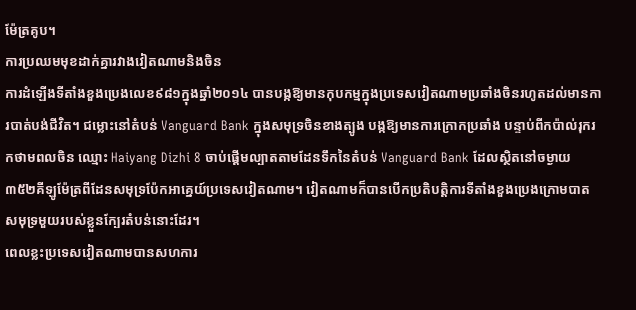ម៉ែត្រគូប។
ការប្រឈមមុខដាក់គ្នារវាងវៀតណាមនិងចិន
ការដំឡើងទីតាំងខួងប្រេងលេខ៩៨១ក្នុងឆ្នាំ២០១៤ បានបង្កឱ្យមានកុបកម្មក្នុងប្រទេសវៀតណាមប្រឆាំងចិនរហូតដល់មានការបាត់បង់ជីវិត។ ជម្លោះនៅតំបន់ Vanguard Bank ក្នុងសមុទ្រចិនខាងត្បូង បង្កឱ្យមានការក្រោកប្រឆាំង បន្ទាប់ពីកប៉ាល់រុករកថាមពលចិន ឈ្មោះ Haiyang Dizhi 8 ចាប់ផ្តើមល្បាតតាមដែនទឹកនៃតំបន់ Vanguard Bank ដែលស្ថិតនៅចម្ងាយ ៣៥២គីឡូម៉ែត្រពីដែនសមុទ្រប៉ែកអាគ្នេយ៍ប្រទេសវៀតណាម។ វៀតណាមក៏បានបើកប្រតិបត្តិការទីតាំងខួងប្រេងក្រោមបាតសមុទ្រមួយរបស់ខ្លួនក្បែរតំបន់នោះដែរ។
ពេលខ្លះប្រទេសវៀតណាមបានសហការ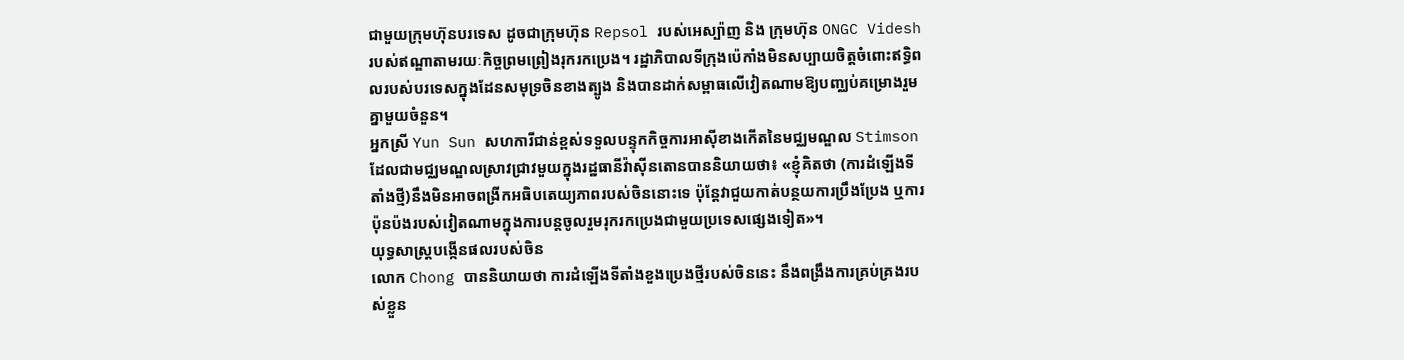ជាមួយក្រុមហ៊ុនបរទេស ដូចជាក្រុមហ៊ុន Repsol របស់អេស្ប៉ាញ និង ក្រុមហ៊ុន ONGC Videsh របស់ឥណ្ឌាតាមរយៈកិច្ចព្រមព្រៀងរុករកប្រេង។ រដ្ឋាភិបាលទីក្រុងប៉េកាំងមិនសប្បាយចិត្តចំពោះឥទ្ធិពលរបស់បរទេសក្នុងដែនសមុទ្រចិនខាងត្បូង និងបានដាក់សម្ពាធលើវៀតណាមឱ្យបញ្ឈប់គម្រោងរួមគ្នាមួយចំនួន។
អ្នកស្រី Yun Sun សហការីជាន់ខ្ពស់ទទួលបន្ទុកកិច្ចការអាស៊ីខាងកើតនៃមជ្ឈមណ្ឌល Stimson ដែលជាមជ្ឈមណ្ឌលស្រាវជ្រាវមួយក្នុងរដ្ឋធានីវ៉ាស៊ីនតោនបាននិយាយថា៖ «ខ្ញុំគិតថា (ការដំឡើងទីតាំងថ្មី)នឹងមិនអាចពង្រីកអធិបតេយ្យភាពរបស់ចិននោះទេ ប៉ុន្តែវាជួយកាត់បន្ថយការប្រឹងប្រែង ឬការប៉ុនប៉ងរបស់វៀតណាមក្នុងការបន្តចូលរួមរុករកប្រេងជាមួយប្រទេសផ្សេងទៀត»។
យុទ្ធសាស្រ្តបង្កើនផលរបស់ចិន
លោក Chong បាននិយាយថា ការដំឡើងទីតាំងខួងប្រេងថ្មីរបស់ចិននេះ នឹងពង្រឹងការគ្រប់គ្រងរបស់ខ្លួន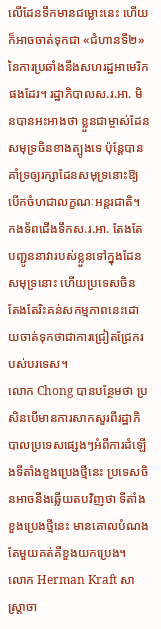លើដែនទឹកមានជម្លោះនេះ ហើយក៏អាចចាត់ទុកជា «ជំហានទី២» នៃការប្រឆាំងនឹងសហរដ្ឋអាមេរិកផងដែរ។ រដ្ឋាភិបាលស.រ.អា. មិនបានអះអាងថា ខ្លួនជាម្ចាស់ដែនសមុទ្រចិនខាងត្បូងទេ ប៉ុន្តែបានគាំទ្រឲ្យរក្សាដែនសមុទ្រនោះឱ្យបើកចំហជាលក្ខណៈអន្តរជាតិ។ កងទ័ពជើងទឹកស.រ.អា. តែងតែបញ្ជូននាវារបស់ខ្លួនទៅក្នុងដែនសមុទ្រនោះ ហើយប្រទេសចិន តែងតែរិះគន់សកម្មភាពនេះដោយចាត់ទុកថាជាការជ្រៀតជ្រែករបស់បរទេស។
លោក Chong បានបន្ថែមថា ប្រសិនបើមានការសាកសួរពីរដ្ឋាភិបាលប្រទេសផ្សេងៗអំពីការដំឡើងទីតាំងខួងប្រេងថ្មីនេះ ប្រទេសចិនអាចនឹងឆ្លើយតបវិញថា ទីតាំងខួងប្រេងថ្មីនេះ មានគោលបំណងតែមួយគត់គឺខួងយកប្រេង។
លោក Herman Kraft សាស្រ្តាចា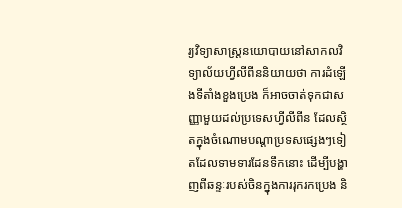រ្យវិទ្យាសាស្ត្រនយោបាយនៅសាកលវិទ្យាល័យហ្វីលីពីននិយាយថា ការដំឡើងទីតាំងខួងប្រេង ក៏អាចចាត់ទុកជាសញ្ញាមួយដល់ប្រទេសហ្វីលីពីន ដែលស្ថិតក្នុងចំណោមបណ្តាប្រទសផ្សេងៗទៀតដែលទាមទារដែនទឹកនោះ ដើម្បីបង្ហាញពីឆន្ទៈរបស់ចិនក្នុងការរុករកប្រេង និ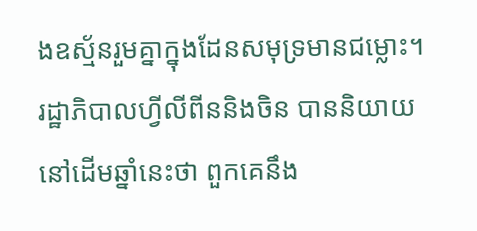ងឧស្ម័នរួមគ្នាក្នុងដែនសមុទ្រមានជម្លោះ។
រដ្ឋាភិបាលហ្វីលីពីននិងចិន បាននិយាយនៅដើមឆ្នាំនេះថា ពួកគេនឹង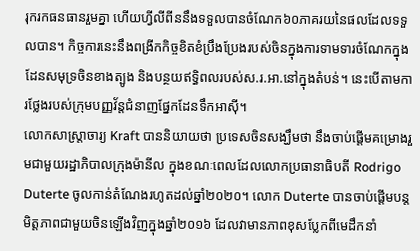រុករកធនធានរួមគ្នា ហើយហ្វីលីពីននឹងទទួលបានចំណែក៦០ភាគរយនៃផលដែលទទួលបាន។ កិច្ចការនេះនឹងពង្រីកកិច្ចខិតខំប្រឹងប្រែងរបស់ចិនក្នុងការទាមទារចំណែកក្នុងដែនសមុទ្រចិនខាងត្បូង និងបន្ថយឥទ្ធិពលរបស់ស.រ.អា.នៅក្នុងតំបន់។ នេះបើតាមការថ្លែងរបស់ក្រុមបញ្ញវ័ន្តជំនាញផ្នែកដែនទឹកអាស៊ី។
លោកសាស្រ្តាចារ្យ Kraft បាននិយាយថា ប្រទេសចិនសង្ឃឹមថា នឹងចាប់ផ្តើមគម្រោងរួមជាមួយរដ្ឋាភិបាលក្រុងម៉ានីល ក្នុងខណៈពេលដែលលោកប្រធានាធិបតី Rodrigo Duterte ចូលកាន់តំណែងរហូតដល់ឆ្នាំ២០២០។ លោក Duterte បានចាប់ផ្តើមបន្តមិត្តភាពជាមួយចិនឡើងវិញក្នុងឆ្នាំ២០១៦ ដែលវាមានភាពខុសប្លែកពីមេដឹកនាំ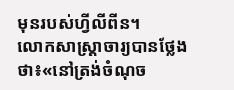មុនរបស់ហ្វីលីពីន។
លោកសាស្រ្តាចារ្យបានថ្លែងថា៖«នៅត្រង់ចំណុច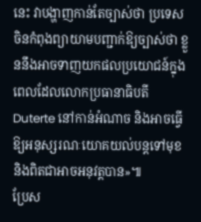នេះ វាបង្ហាញកាន់តែច្បាស់ថា ប្រទេសចិនកំពុងព្យាយាមបញ្ជាក់ឱ្យច្បាស់ថា ខ្លួននឹងអាចទាញយកផលប្រយោជន៍ក្នុងពេលដែលលោកប្រធានាធិបតី Duterte នៅកាន់អំណាច និងអាចធ្វើឱ្យអនុស្សរណៈយោគយល់បន្តទៅមុខនិងពិតជាអាចអនុវត្តបាន»៕
ប្រែស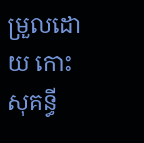ម្រួលដោយ កោះ សុគន្ធី